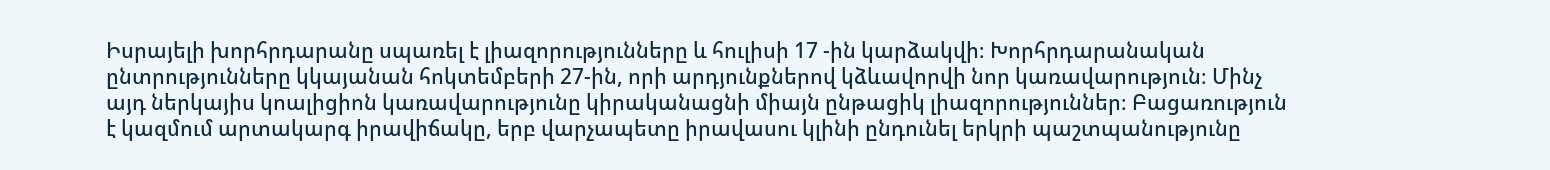Իսրայելի խորհրդարանը սպառել է լիազորությունները և հուլիսի 17 -ին կարձակվի։ Խորհրդարանական ընտրությունները կկայանան հոկտեմբերի 27-ին, որի արդյունքներով կձևավորվի նոր կառավարություն։ Մինչ այդ ներկայիս կոալիցիոն կառավարությունը կիրականացնի միայն ընթացիկ լիազորություններ։ Բացառություն է կազմում արտակարգ իրավիճակը, երբ վարչապետը իրավասու կլինի ընդունել երկրի պաշտպանությունը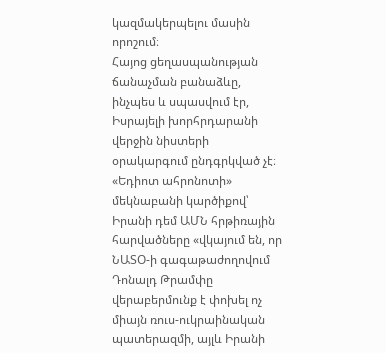կազմակերպելու մասին որոշում։
Հայոց ցեղասպանության ճանաչման բանաձևը, ինչպես և սպասվում էր, Իսրայելի խորհրդարանի վերջին նիստերի օրակարգում ընդգրկված չէ։ «Եդիոտ ահրոնոտի» մեկնաբանի կարծիքով՝ Իրանի դեմ ԱՄՆ հրթիռային հարվածները «վկայում են, որ ՆԱՏՕ-ի գագաթաժողովում Դոնալդ Թրամփը վերաբերմունք է փոխել ոչ միայն ռուս-ուկրաինական պատերազմի, այլև Իրանի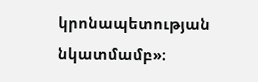կրոնապետության նկատմամբ»։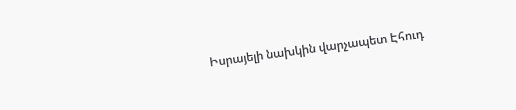Իսրայելի նախկին վարչապետ Էհուդ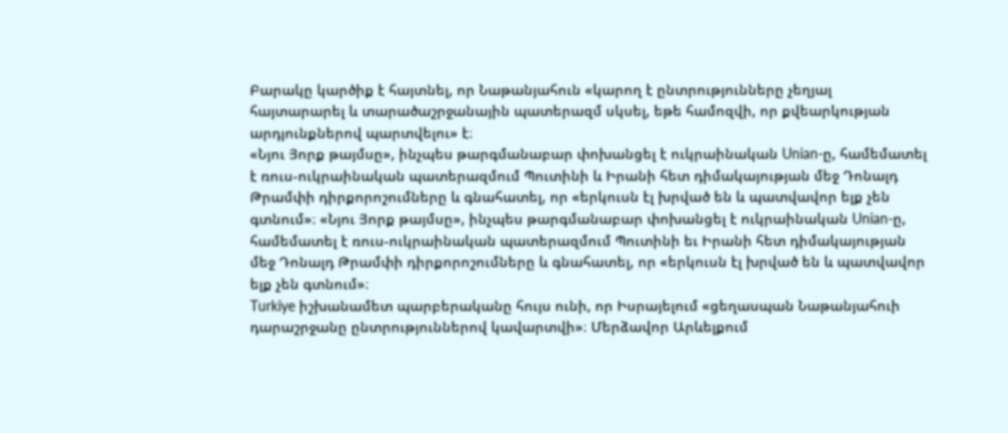Բարակը կարծիք է հայտնել, որ Նաթանյահուն «կարող է ընտրությունները չեղյալ հայտարարել և տարածաշրջանային պատերազմ սկսել, եթե համոզվի, որ քվեարկության արդյունքներով պարտվելու» է։
«Նյու Յորք թայմսը», ինչպես թարգմանաբար փոխանցել է ուկրաինական Unian-ը, համեմատել է ռուս-ուկրաինական պատերազմում Պուտինի և Իրանի հետ դիմակայության մեջ Դոնալդ Թրամփի դիրքորոշումները և գնահատել, որ «երկուսն էլ խրված են և պատվավոր ելք չեն գտնում»։ «Նյու Յորք թայմսը», ինչպես թարգմանաբար փոխանցել է ուկրաինական Unian-ը, համեմատել է ռուս-ուկրաինական պատերազմում Պուտինի եւ Իրանի հետ դիմակայության մեջ Դոնալդ Թրամփի դիրքորոշումները և գնահատել, որ «երկուսն էլ խրված են և պատվավոր ելք չեն գտնում»։
Turkiye իշխանամետ պարբերականը հույս ունի, որ Իսրայելում «ցեղասպան Նաթանյահուի դարաշրջանը ընտրություններով կավարտվի»։ Մերձավոր Արևելքում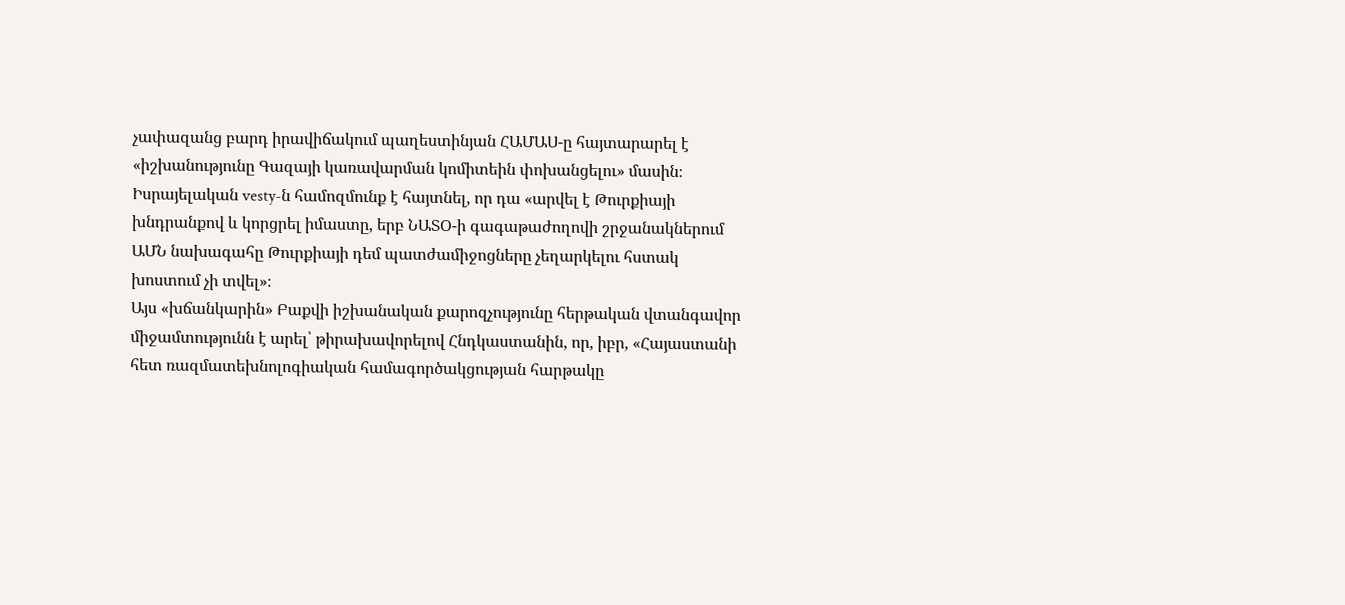չափազանց բարդ իրավիճակում պաղեստինյան ՀԱՄԱՍ-ը հայտարարել է «իշխանությունը Գազայի կառավարման կոմիտեին փոխանցելու» մասին։ Իսրայելական vesty-ն համոզմունք է հայտնել, որ դա «արվել է Թուրքիայի խնդրանքով և կորցրել իմաստը, երբ ՆԱՏՕ-ի գագաթաժողովի շրջանակներում ԱՄՆ նախագահը Թուրքիայի դեմ պատժամիջոցները չեղարկելու հստակ խոստում չի տվել»։
Այս «խճանկարին» Բաքվի իշխանական քարոզչությունը հերթական վտանգավոր միջամտությունն է արել՝ թիրախավորելով Հնդկաստանին, որ, իբր, «Հայաստանի հետ ռազմատեխնոլոգիական համագործակցության հարթակը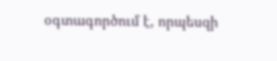օգտագործում է, որպեսզի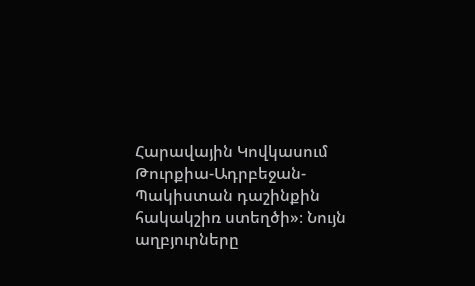Հարավային Կովկասում Թուրքիա-Ադրբեջան-Պակիստան դաշինքին հակակշիռ ստեղծի»։ Նույն աղբյուրները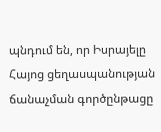պնդում են, որ Իսրայելը Հայոց ցեղասպանության ճանաչման գործընթացը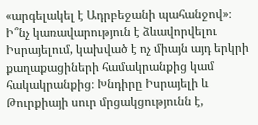«արգելակել է Ադրբեջանի պահանջով»։
Ի՞նչ կառավարություն է ձևավորվելու Իսրայելում, կախված է ոչ միայն այդ երկրի քաղաքացիների համակրանքից կամ հակակրանքից։ Խնդիրը Իսրայելի և Թուրքիայի սուր մրցակցությունն է,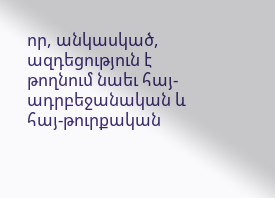որ, անկասկած, ազդեցություն է թողնում նաեւ հայ-ադրբեջանական և հայ-թուրքական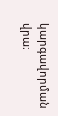կարգավորման վրա։